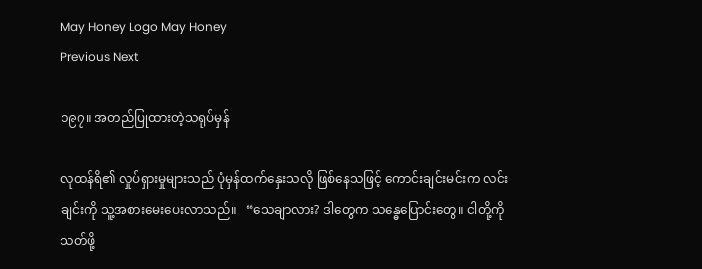May Honey Logo May Honey
Previous Next

၁၉၇။ အတည်ပြုထားတဲ့သရုပ်မှန်

လုထန်ရိ၏ လှုပ်ရှားမှုများသည် ပုံမှန်ထက်နှေးသလို ဖြစ်နေသဖြင့် ကောင်းချင်းမင်းက လင်းချင်းကို သူ့အစားမေးပေးလာသည်။   “သေချာလား? ဒါတွေက သန္ဓေပြောင်းတွေ။ ငါတို့ကို သတ်ဖို့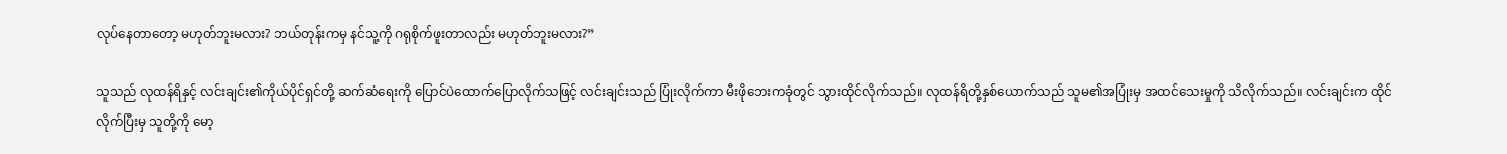လုပ်နေတာတော့ မဟုတ်ဘူးမလား? ဘယ်တုန်းကမှ နင်သူ့ကို ဂရုစိုက်ဖူးတာလည်း မဟုတ်ဘူးမလား?”

သူသည် လုထန်ရိနှင့် လင်းချင်း၏ကိုယ်ပိုင်ရှင်တို့ ဆက်ဆံရေးကို ပြောင်ပဲထောက်ပြောလိုက်သဖြင့် လင်းချင်းသည် ပြုံးလိုက်ကာ မီးဖိုဘေးကခုံတွင် သွားထိုင်လိုက်သည်။ လုထန်ရိတို့နှစ်ယောက်သည် သူမ၏အပြုံးမှ အထင်သေးမှုကို သိလိုက်သည်။ လင်းချင်းက ထိုင်လိုက်ပြီးမှ သူတို့ကို မော့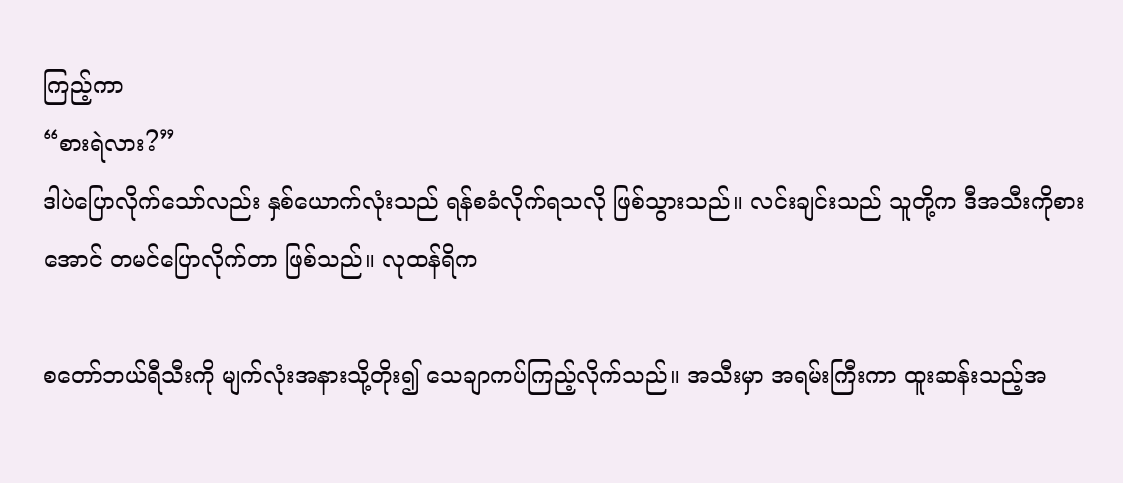ကြည့်ကာ
“စားရဲလား?”
ဒါပဲပြောလိုက်သော်လည်း နှစ်ယောက်လုံးသည် ရန်စခံလိုက်ရသလို ဖြစ်သွားသည်။ လင်းချင်းသည် သူတို့က ဒီအသီးကိုစားအောင် တမင်ပြောလိုက်တာ ဖြစ်သည်။ လုထန်ရိက

စတော်ဘယ်ရီသီးကို မျက်လုံးအနားသို့တိုး၍ သေချာကပ်ကြည့်လိုက်သည်။ အသီးမှာ အရမ်းကြီးကာ ထူးဆန်းသည့်အ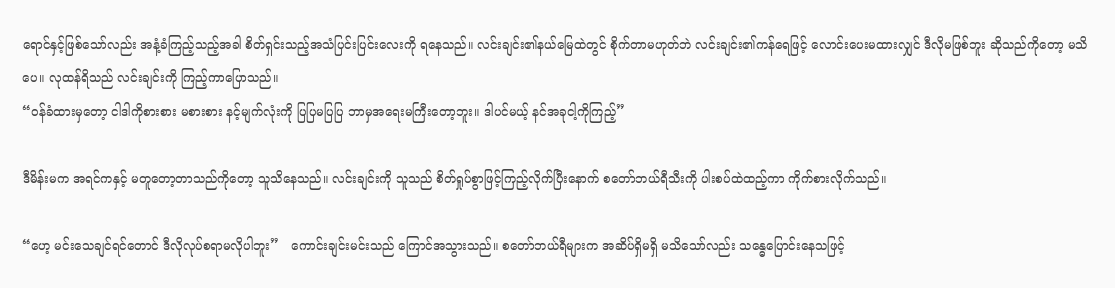ရောင်နှင့်ဖြစ်သော်လည်း အနံ့ခံကြည့်သည့်အခါ စိတ်ရှင်းသည့်အသံပြင်းပြင်းလေးကို ရနေသည်။ လင်းချင်း၏နယ်မြေထဲတွင် စိုက်တာမဟုတ်ဘဲ လင်းချင်း၏ကန်ရေဖြင့် လောင်းပေးမထားလျှင် ဒီလိုမဖြစ်ဘူး ဆိုသည်ကိုတော့ မသိပေ။ လုထန်ရိသည် လင်းချင်းကို ကြည့်ကာပြောသည်။
“ဝန်ခံထားမှတော့ ငါဒါကိုစားစား မစားစား နင့်မျက်လုံးကို ပြပြမပြပြ ဘာမှအရေးမကြီးတော့ဘူး။ ဒါပင်မယ့် နင်အခုငါ့ကိုကြည့်”

ဒီမိန်းမက အရင်ကနှင့် မတူတော့တာသည်ကိုတော့ သူသိနေသည်။ လင်းချင်းကို သူသည် စိတ်ရှုပ်စွာဖြင့်ကြည့်လိုက်ပြီးနောက် စတော်ဘယ်ရီသီးကို ပါးစပ်ထဲထည့်ကာ ကိုက်စားလိုက်သည်။

“ဟေ့ မင်းသေချင်ရင်တောင် ဒီလိုလုပ်စရာမလိုပါဘူး”   ကောင်းချင်းမင်းသည် ကြောင်အသွားသည်။ စတော်ဘယ်ရီများက အဆိပ်ရှိမရှိ မသိသော်လည်း သန္ဓေပြောင်းနေသဖြင့်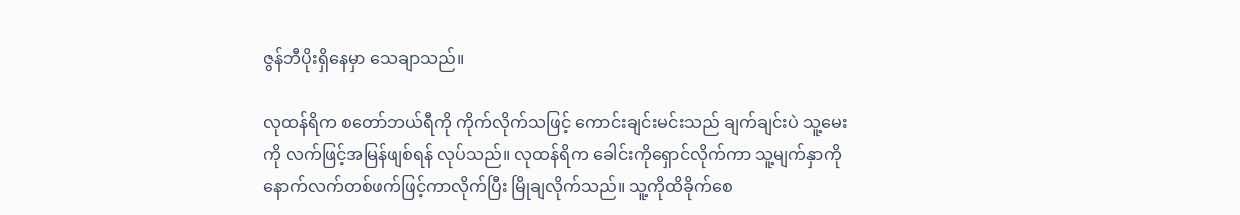ဇွန်ဘီပိုးရှိနေမှာ သေချာသည်။

လုထန်ရိက စတော်ဘယ်ရီကို ကိုက်လိုက်သဖြင့် ကောင်းချင်းမင်းသည် ချက်ချင်းပဲ သူ့မေးကို လက်ဖြင့်အမြန်ဖျစ်ရန် လုပ်သည်။ လုထန်ရိက ခေါင်းကိုရှောင်လိုက်ကာ သူ့မျက်နှာကို နောက်လက်တစ်ဖက်ဖြင့်ကာလိုက်ပြီး မြိုချလိုက်သည်။ သူ့ကိုထိခိုက်စေ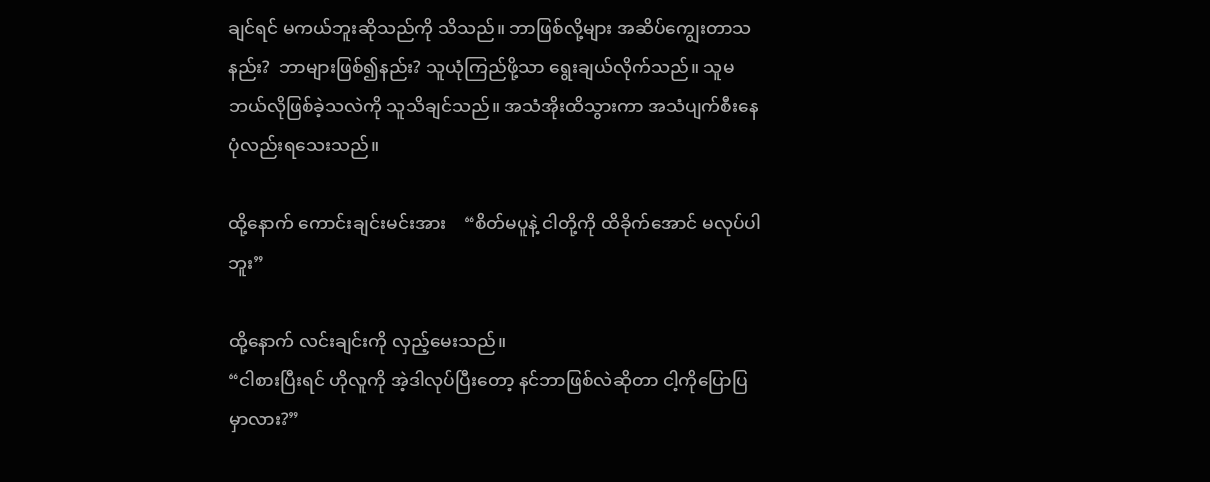ချင်ရင် မကယ်ဘူးဆိုသည်ကို သိသည်။ ဘာဖြစ်လို့များ အဆိပ်ကျွေးတာသနည်း?  ဘာများဖြစ်၍နည်း? သူယုံကြည်ဖို့သာ ရွေးချယ်လိုက်သည်။ သူမဘယ်လိုဖြစ်ခဲ့သလဲကို သူသိချင်သည်။ အသံအိုးထိသွားကာ အသံပျက်စီးနေပုံလည်းရသေးသည်။

ထို့နောက် ကောင်းချင်းမင်းအား    “စိတ်မပူနဲ့ ငါတို့ကို ထိခိုက်အောင် မလုပ်ပါဘူး”

ထို့နောက် လင်းချင်းကို လှည့်မေးသည်။
“ငါစားပြီးရင် ဟိုလူကို အဲ့ဒါလုပ်ပြီးတော့ နင်ဘာဖြစ်လဲဆိုတာ ငါ့ကိုပြောပြမှာလား?”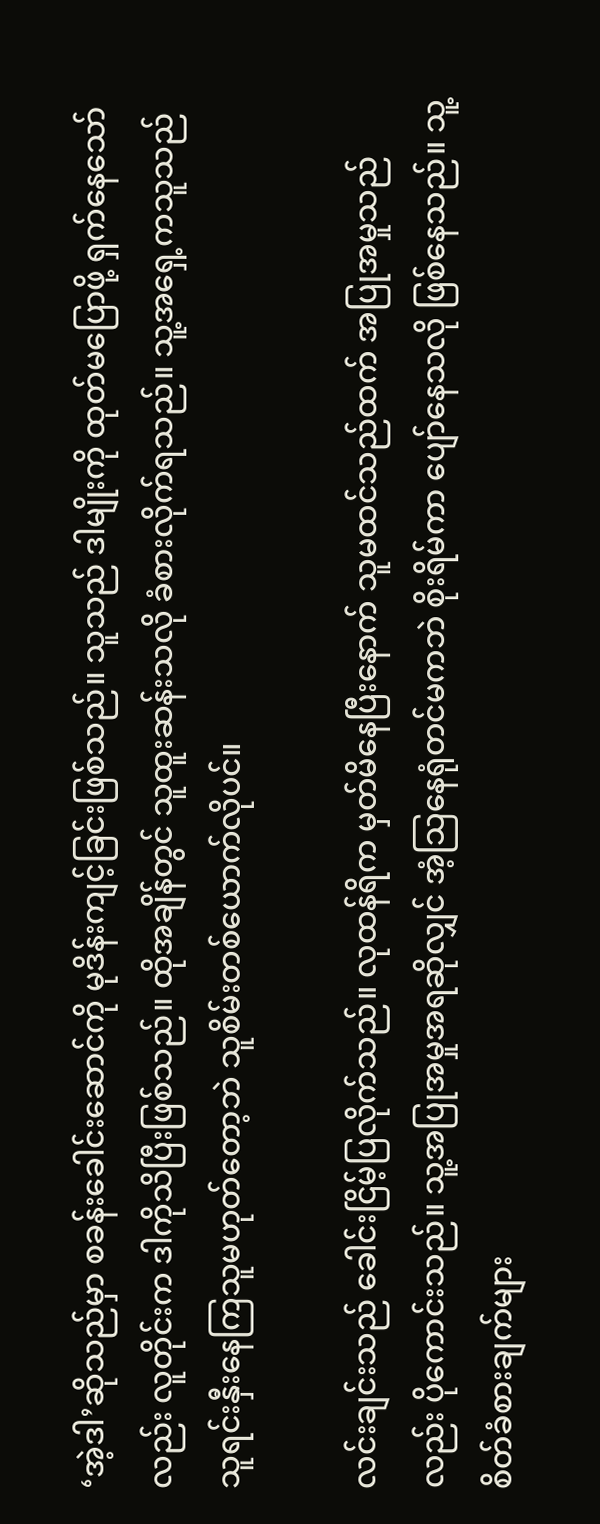‘အဲ့ဒါ’ဆိုသည်မှာ စခန်းခေါင်းဆောင်ကို မုဒိန်းကျင့်ခြင်းဖြစ်သည်။ သူသည် ဒါမျိုးကို ထုတ်မပြောဖို့ ရှက်နေသော်လည်း လူတိုင်းက ဒါကိုသိပြီးဖြစ်သည်။ ထိုအချိန်တွင် သူထူးဆန်းသလို ခံစားလိုက်ရသည်။ သူ့အရှေ့ကသူသည် သူရင်းနှီးနေကြသူမဟုတ်တော့ဘဲ သူစိမ်းတစ်ယောက်လိုပင်။

လင်းချင်းသည် ခေါင်းငြိမ့်ပြလိုက်သည်။ လုထန်ရိက မှတ်မိနေပြီးနောက် သူမထင်သည်ထက် အပြုအမှုသည်လည်း ပိုကောင်းသည်။ သူ့အပြုအမှုအရဆိုလျှင် အံ့သြနေရုံတင်မကဘဲ စိုးရိမ်ကာ ပျော်နေသလို ဖြစ်နေသည်။ သူ့စိတ်ခံစားချက်များ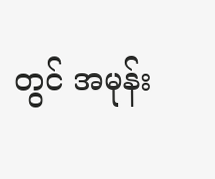တွင် အမုန်း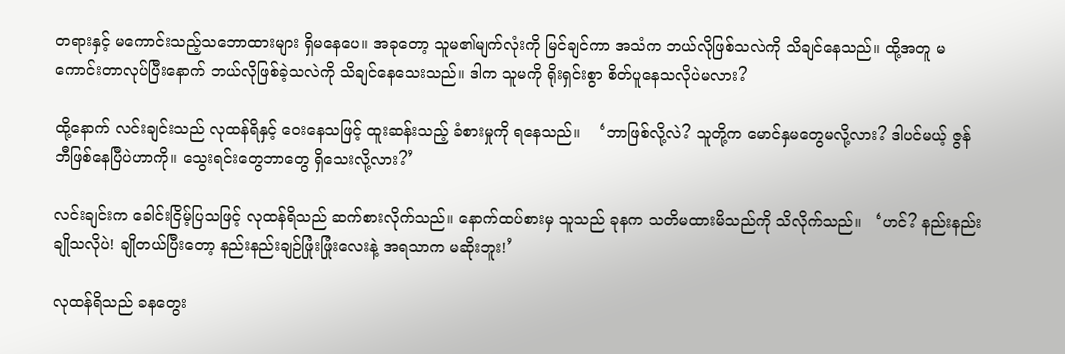တရားနှင့် မကောင်းသည့်သဘောထားများ ရှိမနေပေ။ အခုတော့ သူမ၏မျက်လုံးကို မြင်ချင်ကာ အသံက ဘယ်လိုဖြစ်သလဲကို သိချင်နေသည်။ ထို့အတူ မကောင်းတာလုပ်ပြီးနောက် ဘယ်လိုဖြစ်ခဲ့သလဲကို သိချင်နေသေးသည်။ ဒါက သူမကို ရိုးရှင်းစွာ စိတ်ပူနေသလိုပဲမလား?

ထို့နောက် လင်းချင်းသည် လုထန်ရိနှင့် ဝေးနေသဖြင့် ထူးဆန်းသည့် ခံစားမှုကို ရနေသည်။    ‘ဘာဖြစ်လို့လဲ? သူတို့က မောင်နှမတွေမလို့လား? ဒါပင်မယ့် ဇွန်ဘီဖြစ်နေပြီပဲဟာကို။ သွေးရင်းတွေဘာတွေ ရှိသေးလို့လား?’

လင်းချင်းက ခေါင်းငြိမ့်ပြသဖြင့် လုထန်ရိသည် ဆက်စားလိုက်သည်။ နောက်ထပ်စားမှ သူသည် ခုနက သတိမထားမိသည်ကို သိလိုက်သည်။   ‘ဟင်? နည်းနည်းချိုသလိုပဲ! ချိုတယ်ပြီးတော့ နည်းနည်းချဉ်ဖြုံးဖြုံးလေးနဲ့ အရသာက မဆိုးဘူး!’

လုထန်ရိသည် ခနတွေး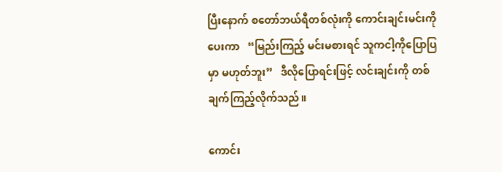ပြီးနောက် စတော်ဘယ်ရီတစ်လုံးကို ကောင်းချင်းမင်းကိုပေးကာ   “မြည်းကြည့် မင်းမစားရင် သူကငါ့ကိုပြောပြမှာ မဟုတ်ဘူး”   ဒီလိုပြောရင်းဖြင့် လင်းချင်းကို တစ်ချက်ကြည့်လိုက်သည်။

ကောင်း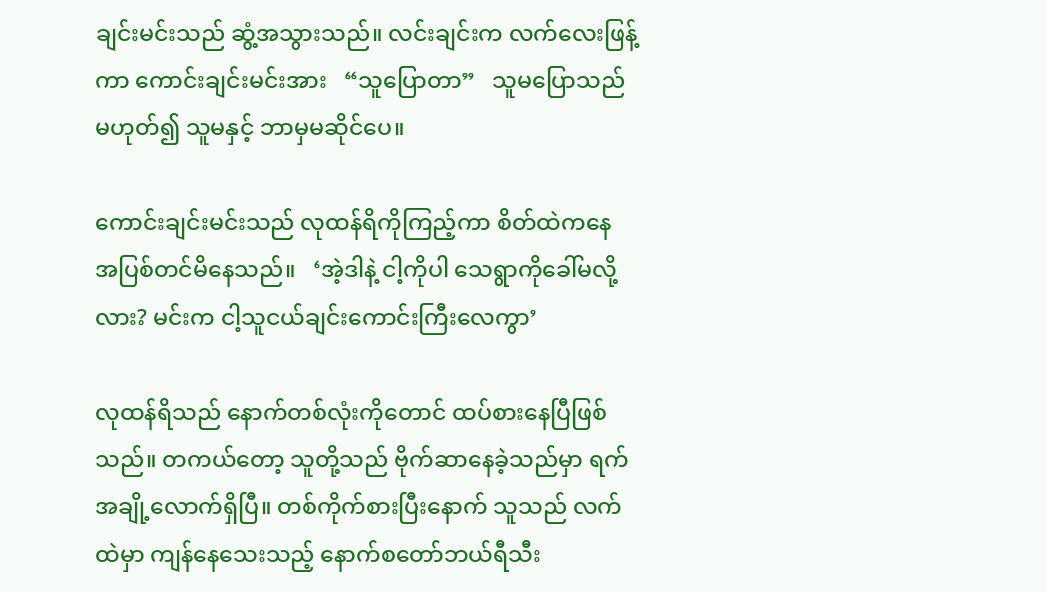ချင်းမင်းသည် ဆွံ့အသွားသည်။ လင်းချင်းက လက်လေးဖြန့်ကာ ကောင်းချင်းမင်းအား   “သူပြောတာ”   သူမပြောသည် မဟုတ်၍ သူမနှင့် ဘာမှမဆိုင်ပေ။

ကောင်းချင်းမင်းသည် လုထန်ရိကိုကြည့်ကာ စိတ်ထဲကနေ အပြစ်တင်မိနေသည်။   ‘အဲ့ဒါနဲ့ ငါ့ကိုပါ သေရွာကိုခေါ်မလို့လား? မင်းက ငါ့သူငယ်ချင်းကောင်းကြီးလေကွာ’

လုထန်ရိသည် နောက်တစ်လုံးကိုတောင် ထပ်စားနေပြီဖြစ်သည်။ တကယ်တော့ သူတို့သည် ဗိုက်ဆာနေခဲ့သည်မှာ ရက်အချို့လောက်ရှိပြီ။ တစ်ကိုက်စားပြီးနောက် သူသည် လက်ထဲမှာ ကျန်နေသေးသည့် နောက်စတော်ဘယ်ရီသီး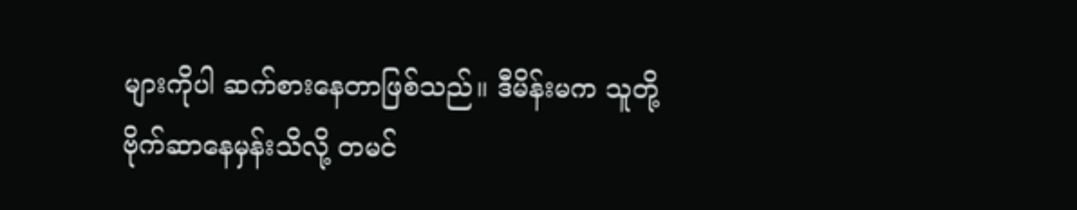များကိုပါ ဆက်စားနေတာဖြစ်သည်။ ဒီမိန်းမက သူတို့ဗိုက်ဆာနေမှန်းသိလို့ တမင်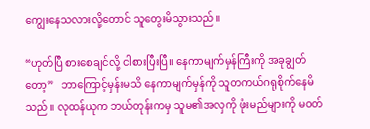ကျွေးနေသလားလို့တောင် သူတွေးမိသွားသည်။

“ဟုတ်ပြီ စားစေချင်လို့ ငါစားပြီးပြီ။ နေကာမျက်မှန်ကြီးကို အခုချွတ်တော့”   ဘာကြောင့်မှန်းမသိ နေကာမျက်မှန်ကို သူတကယ်ဂရုစိုက်နေမိသည်။ လုထန်ယုက ဘယ်တုန်းကမှ သူမ၏အလှကို ဖုံးမည်များကို မဝတ်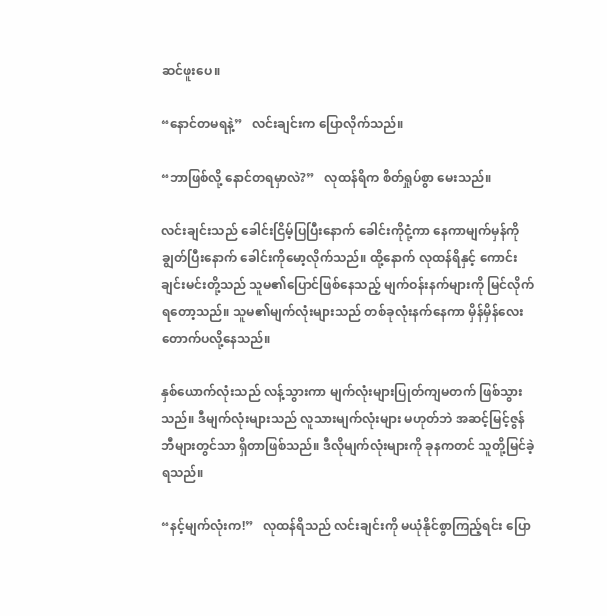ဆင်ဖူးပေ။

“နောင်တမရနဲ့”   လင်းချင်းက ပြောလိုက်သည်။

“ဘာဖြစ်လို့ နောင်တရမှာလဲ?”   လုထန်ရိက စိတ်ရှုပ်စွာ မေးသည်။

လင်းချင်းသည် ခေါင်းငြိမ့်ပြပြီးနောက် ခေါင်းကိုငုံ့ကာ နေကာမျက်မှန်ကို ချွတ်ပြီးနောက် ခေါင်းကိုမော့လိုက်သည်။ ထို့နောက် လုထန်ရိနှင့် ကောင်းချင်းမင်းတို့သည် သူမ၏ပြောင်ဖြစ်နေသည့် မျက်ဝန်းနက်များကို မြင်လိုက်ရတော့သည်။ သူမ၏မျက်လုံးများသည် တစ်ခုလုံးနက်နေကာ မှိန်မှိန်လေး တောက်ပလို့နေသည်။

နှစ်ယောက်လုံးသည် လန့်သွားကာ မျက်လုံးများပြုတ်ကျမတက် ဖြစ်သွားသည်။ ဒီမျက်လုံးများသည် လူသားမျက်လုံးများ မဟုတ်ဘဲ အဆင့်မြင့်ဇွန်ဘီများတွင်သာ ရှိတာဖြစ်သည်။ ဒီလိုမျက်လုံးများကို ခုနကတင် သူတို့မြင်ခဲ့ရသည်။

“နင့်မျက်လုံးက!”   လုထန်ရိသည် လင်းချင်းကို မယုံနိုင်စွာကြည့်ရင်း ပြော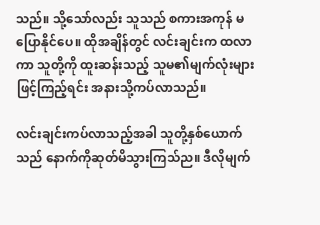သည်။ သို့သော်လည်း သူသည် စကားအကုန် မပြောနိုင်ပေ။ ထိုအချိန်တွင် လင်းချင်းက ထလာကာ သူတို့ကို ထူးဆန်းသည့် သူမ၏မျက်လုံးများဖြင့်ကြည့်ရင်း အနားသို့ကပ်လာသည်။

လင်းချင်းကပ်လာသည့်အခါ သူတို့နှစ်ယောက်သည် နောက်ကိုဆုတ်မိသွားကြသ်ည။ ဒီလိုမျက်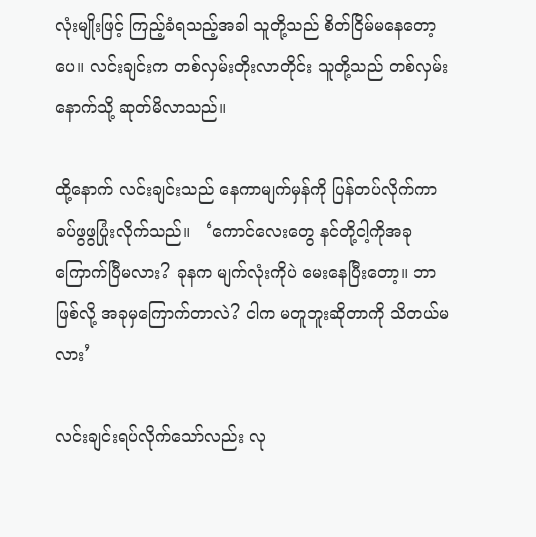လုံးမျိုးဖြင့် ကြည့်ခံရသည့်အခါ သူတို့သည် စိတ်ငြိမ်မနေတော့ပေ။ လင်းချင်းက တစ်လှမ်းတိုးလာတိုင်း သူတို့သည် တစ်လှမ်းနောက်သို့ ဆုတ်မိလာသည်။

ထို့နောက် လင်းချင်းသည် နေကာမျက်မှန်ကို ပြန်တပ်လိုက်ကာ ခပ်ဖွဖွပြုံးလိုက်သည်။   ‘ကောင်လေးတွေ နင်တို့ငါ့ကိုအခု ကြောက်ပြီမလား? ခုနက မျက်လုံးကိုပဲ မေးနေပြီးတော့။ ဘာဖြစ်လို့ အခုမှကြောက်တာလဲ? ငါက မတူဘူးဆိုတာကို သိတယ်မလား’

လင်းချင်းရပ်လိုက်သော်လည်း လု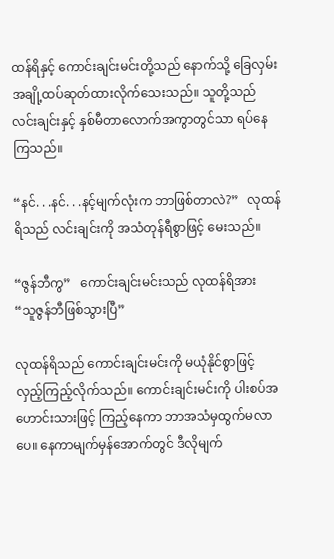ထန်ရိနှင့် ကောင်းချင်းမင်းတို့သည် နောက်သို့ ခြေလှမ်းအချို့ထပ်ဆုတ်ထားလိုက်သေးသည်။ သူတို့သည် လင်းချင်းနှင့် နှစ်မီတာလောက်အကွာတွင်သာ ရပ်နေကြသည်။

“နင်. . .နင်. . .နင့်မျက်လုံးက ဘာဖြစ်တာလဲ?”   လုထန်ရိသည် လင်းချင်းကို အသံတုန်ရီစွာဖြင့် မေးသည်။

“ဇွန်ဘီကွ”   ကောင်းချင်းမင်းသည် လုထန်ရိအား   “သူဇွန်ဘီဖြစ်သွားပြီ”

လုထန်ရိသည် ကောင်းချင်းမင်းကို မယုံနိုင်စွာဖြင့် လှည့်ကြည့်လိုက်သည်။ ကောင်းချင်းမင်းကို ပါးစပ်အဟောင်းသားဖြင့် ကြည့်နေကာ ဘာအသံမှထွက်မလာပေ။ နေကာမျက်မှန်အောက်တွင် ဒီလိုမျက်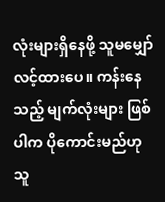လုံးများရှိနေဖို့ သူမမျှော်လင့်ထားပေ။ ကန်းနေသည့် မျက်လုံးများ ဖြစ်ပါက ပိုကောင်းမည်ဟု သူ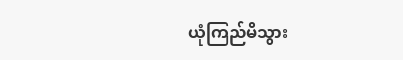ယုံကြည်မိသွား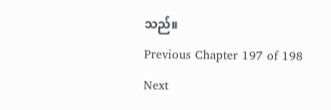သည်။
Previous Chapter 197 of 198 Next